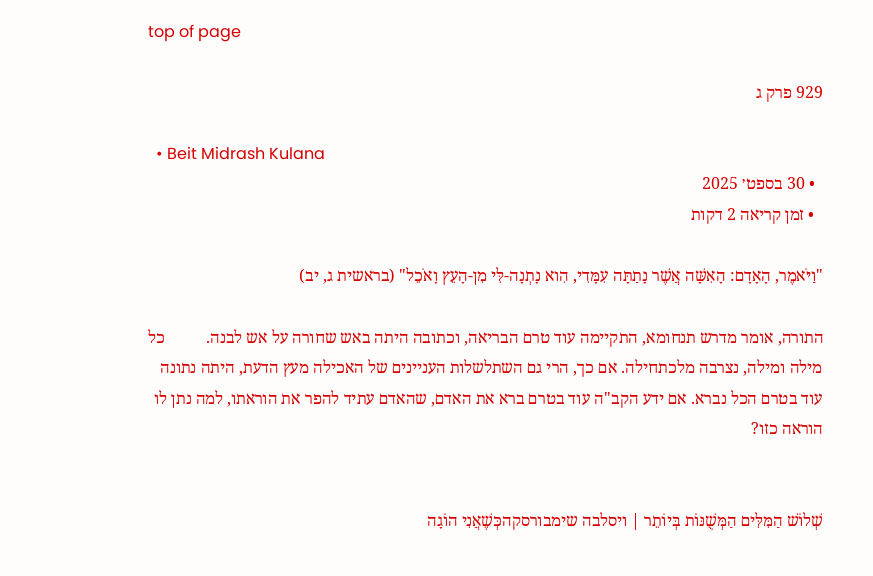top of page

929 פרק ג

  • Beit Midrash Kulana
  • 30 בספט׳ 2025
  • זמן קריאה 2 דקות

"וַיֹּאמֶר, הָאָדָם: הָאִשָּׁה אֲשֶׁר נָתַתָּה עִמָּדִי, הִוא נָתְנָה-לִּי מִן-הָעֵץ וָאֹכֵל" (בראשית ג, יב)

התורה, אומר מדרש תנחומא, התקיימה עוד טרם הבריאה, וכתובה היתה באש שחורה על אש לבנה.          כל מילה ומילה, נצרבה מלכתחילה. אם כך, הרי גם השתלשלות העניינים של האכילה מעץ הדעת, היתה נתונה עוד בטרם הכל נברא. אם ידע הקב"ה עוד בטרם ברא את האדם, שהאדם עתיד להפר את הוראתו, למה נתן לו הוראה כזו?


שְׁלוֹשׁ הַמִּלִּים הַמְּשֻׁנּוֹת בְּיוֹתֵר | ויסלבה שימבורסקהכְּשֶׁאֲנִי הוֹגָה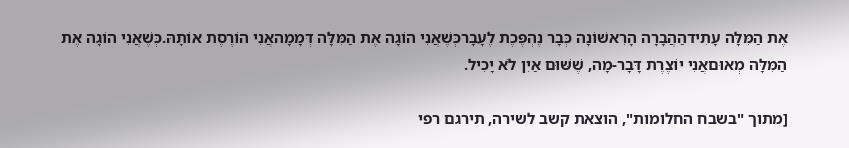אֶת הַמִּלָּה עָתִידהַהֲבָרָה הָרִאשׁוֹנָה כְּבָר נֶהְפֶּכֶת לֶעָבָרכְּשֶׁאֲנִי הוֹגָה אֶת הַמִּלָּה דְּמָמָהאֲנִי הוֹרֶסֶת אוֹתָהּ.כְּשֶׁאֲנִי הוֹגָה אֶת הַמִּלָּה מְאוּםאֲנִי יוֹצֶרֶת דָּבָר-מָה, שֶׁשּׁוּם אַיִן לֹא יָכִיל.

[מתוך "בשבח החלומות", הוצאת קשב לשירה, תירגם רפי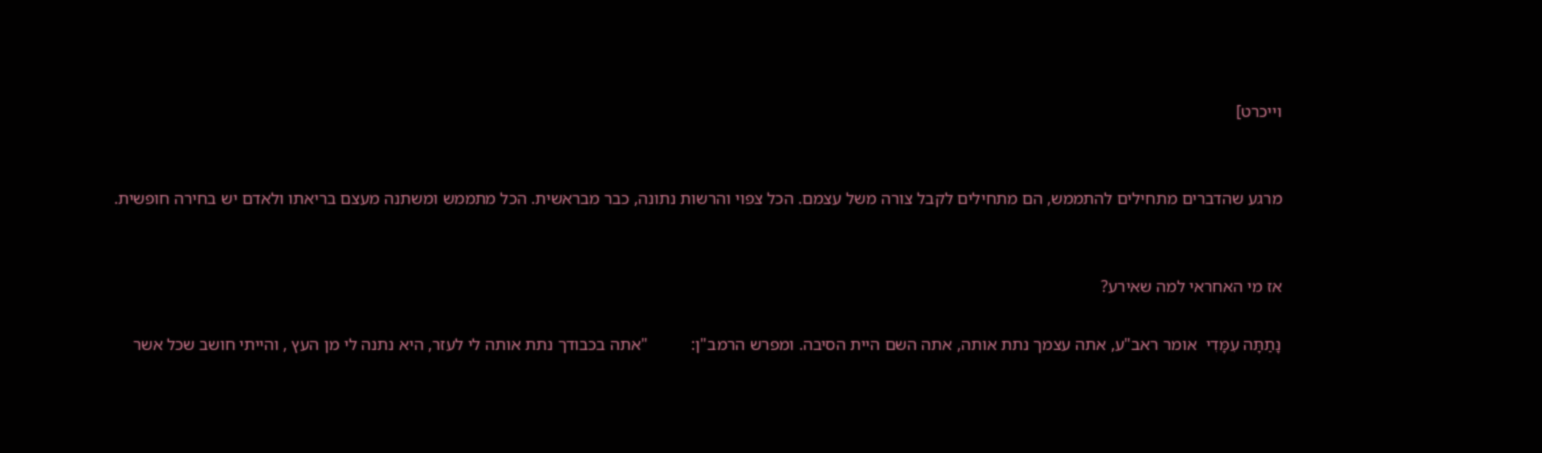וייכרט]


מרגע שהדברים מתחילים להתממש, הם מתחילים לקבל צורה משל עצמם. הכל צפוי והרשות נתונה, כבר מבראשית. הכל מתממש ומשתנה מעצם בריאתו ולאדם יש בחירה חופשית.


אז מי האחראי למה שאירע?

נָתַתָּה עִמָּדִי  אומר ראב"ע, אתה עצמך נתת אותה, אתה השם היית הסיבה. ומפרש הרמב"ן:          "אתה בכבודך נתת אותה לי לעזר, היא נתנה לי מן העץ , והייתי חושב שכל אשר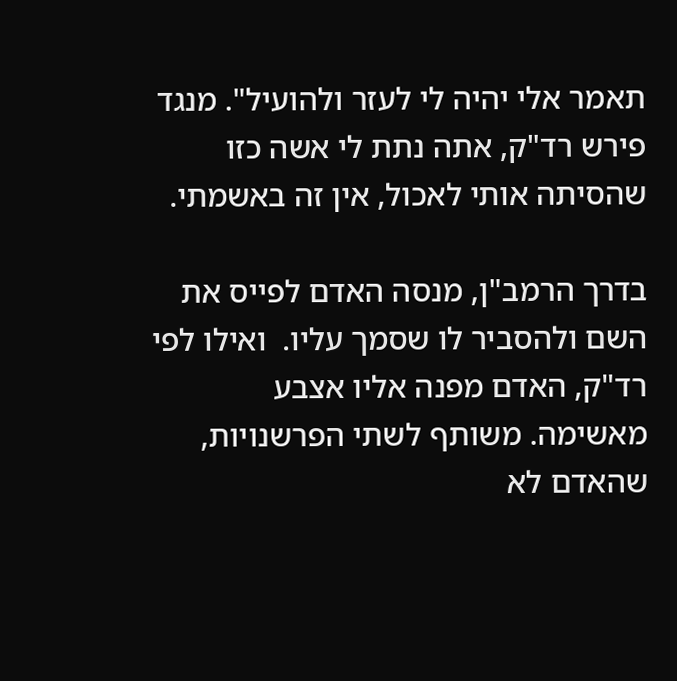תאמר אלי יהיה לי לעזר ולהועיל". מנגד פירש רד"ק, אתה נתת לי אשה כזו שהסיתה אותי לאכול, אין זה באשמתי.

בדרך הרמב"ן, מנסה האדם לפייס את השם ולהסביר לו שסמך עליו.  ואילו לפי רד"ק, האדם מפנה אליו אצבע מאשימה. משותף לשתי הפרשנויות, שהאדם לא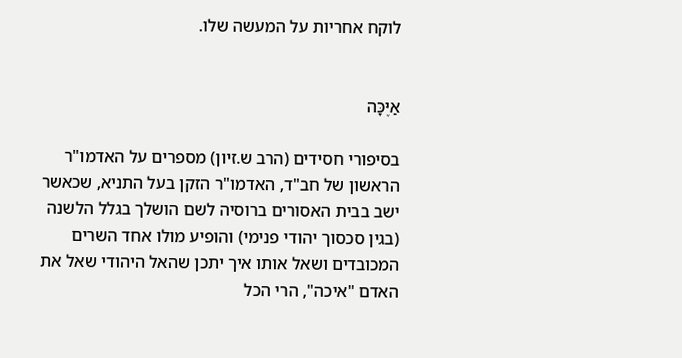לוקח אחריות על המעשה שלו.


אַיֶּכָּה

בסיפורי חסידים (הרב ש.זיון) מספרים על האדמו"ר הראשון של חב"ד, האדמו"ר הזקן בעל התניא, שכאשר ישב בבית האסורים ברוסיה לשם הושלך בגלל הלשנה (בגין סכסוך יהודי פנימי) והופיע מולו אחד השרים המכובדים ושאל אותו איך יתכן שהאל היהודי שאל את האדם "איכה", הרי הכל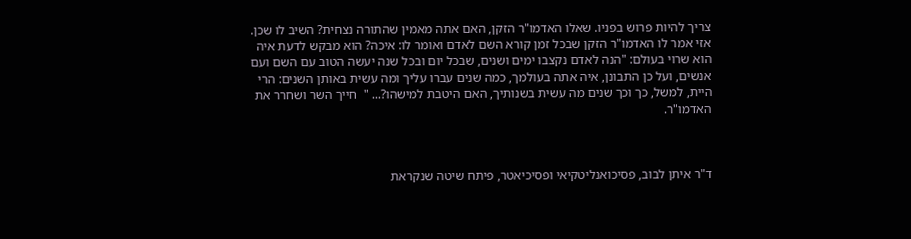צריך להיות פרוש בפניו. שאלו האדמו"ר הזקן, האם אתה מאמין שהתורה נצחית? השיב לו שכן. אזי אמר לו האדמו"ר הזקן שבכל זמן קורא השם לאדם ואומר לו: איכה? הוא מבקש לדעת איה הוא שרוי בעולם: "הנה לאדם נקצבו ימים ושנים, שבכל יום ובכל שנה יעשה הטוב עם השם ועם אנשים, ועל כן התבונן, איה אתה בעולמך, כמה שנים עברו עליך ומה עשית באותן השנים: הרי היית, למשל, כך וכך שנים מה עשית בשנותיך, האם היטבת למישהו?... "  חייך השר ושחרר את האדמו"ר.



ד"ר איתן לבוב, פסיכואנליטקיאי ופסיכיאטר, פיתח שיטה שנקראת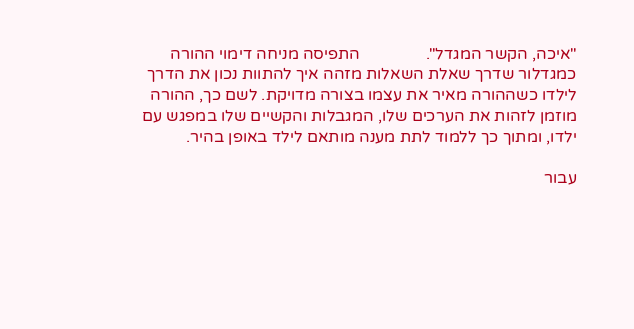"איכה, הקשר המגדל".                התפיסה מניחה דימוי ההורה כמגדלור שדרך שאלת השאלות מזהה איך להתוות נכון את הדרך לילדו כשההורה מאיר את עצמו בצורה מדויקת. לשם כך, ההורה מוזמן לזהות את הערכים שלו, המגבלות והקשיים שלו במפגש עם ילדו, ומתוך כך ללמוד לתת מענה מותאם לילד באופן בהיר.

עבור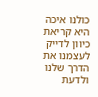כולנו איכה היא קריאת כיוון לדייק לעצמנו את הדרך שלנו ולדעת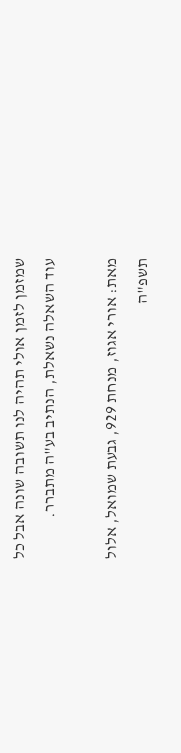שמזמן לזמן אולי תהיה לנו תשובה שונה אבל כל עוד השאלה נשאלת, הנתיב בע"ה מתברר.

מאת: אורי אגוז, מנחת 929, גבעת שמואל, אלול תשפ"ה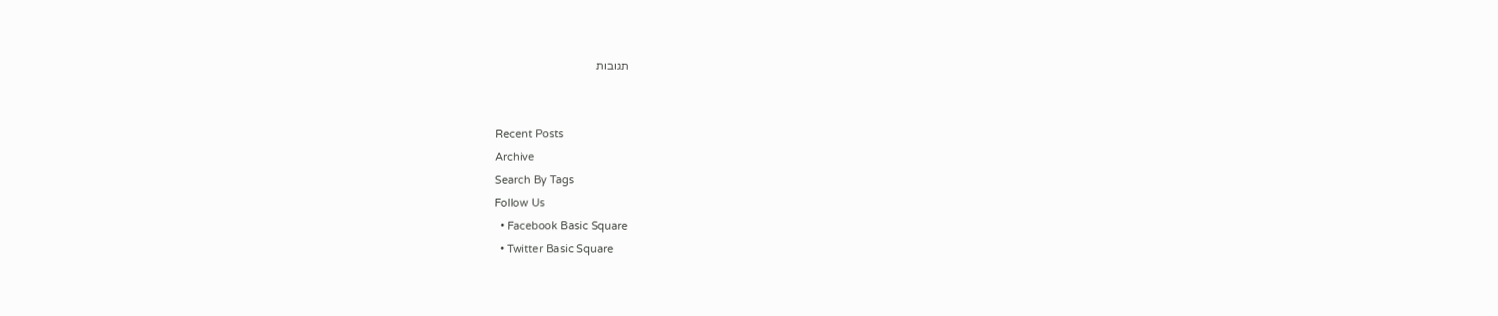תגובות


Recent Posts
Archive
Search By Tags
Follow Us
  • Facebook Basic Square
  • Twitter Basic Square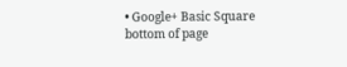• Google+ Basic Square
bottom of page